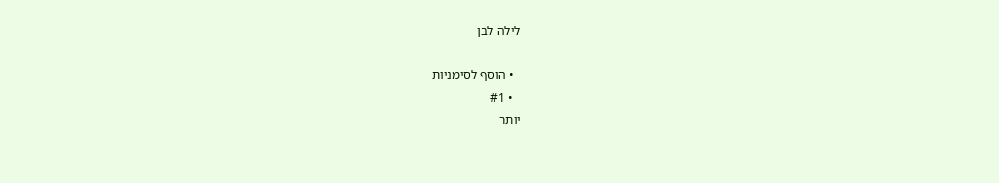לילה לבן

  • הוסף לסימניות
  • #1
יותר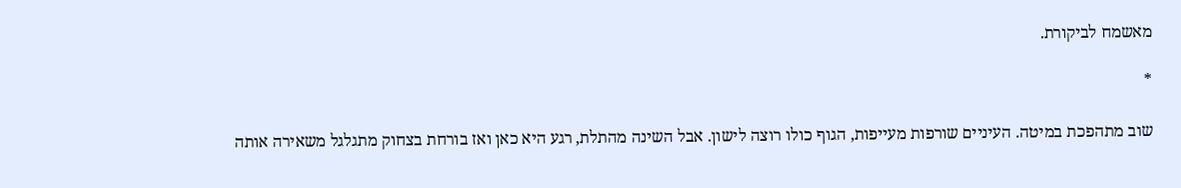מאשמח לביקורת.

*

שוב מתהפכת במיטה. העיניים שורפות מעייפות, הגוף כולו רוצה לישון. אבל השינה מהתלת, רגע היא כאן ואז בורחת בצחוק מתגלגל משאירה אותה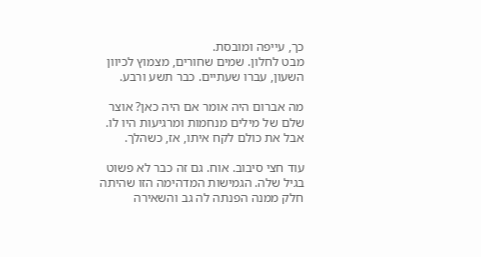כך, עייפה ומובסת.
מבט לחלון. שמים שחורים, מצמוץ לכיוון השעון, עברו שעתיים. כבר תשע ורבע.

מה אברום היה אומר אם היה כאן? אוצר שלם של מילים מנחמות ומרגיעות היו לו. אבל את כולם לקח איתו, אז, כשהלך.

עוד חצי סיבוב. אוח. גם זה כבר לא פשוט בגיל שלה. הגמישות המדהימה הזו שהיתה חלק ממנה הפנתה לה גב והשאירה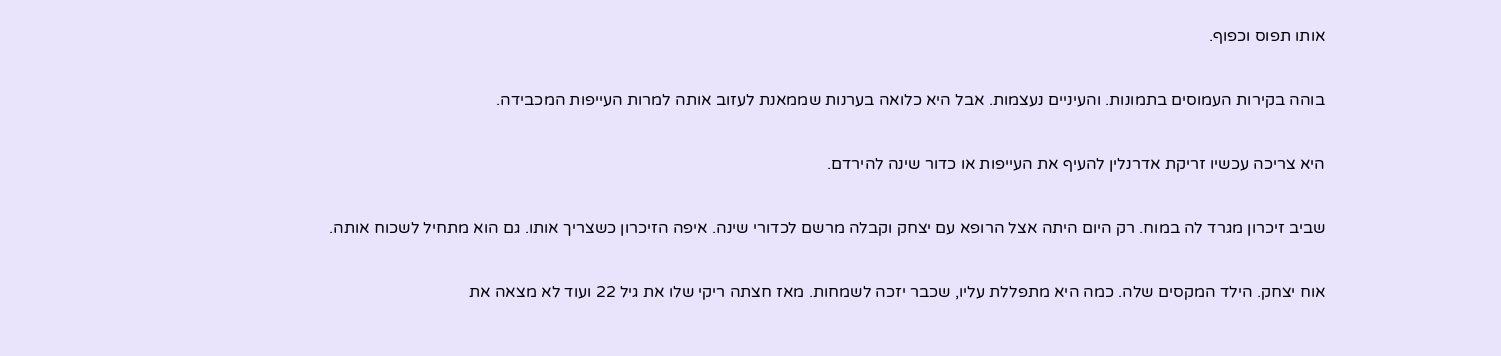אותו תפוס וכפוף.

בוהה בקירות העמוסים בתמונות. והעיניים נעצמות. אבל היא כלואה בערנות שממאנת לעזוב אותה למרות העייפות המכבידה.

היא צריכה עכשיו זריקת אדרנלין להעיף את העייפות או כדור שינה להירדם.

שביב זיכרון מגרד לה במוח. רק היום היתה אצל הרופא עם יצחק וקבלה מרשם לכדורי שינה. איפה הזיכרון כשצריך אותו. גם הוא מתחיל לשכוח אותה.

אוח יצחק. הילד המקסים שלה. כמה היא מתפללת עליו, שכבר יזכה לשמחות. מאז חצתה ריקי שלו את גיל 22 ועוד לא מצאה את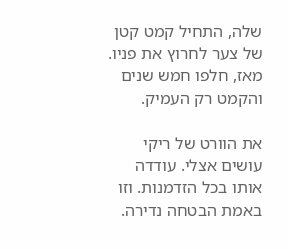שלה, התחיל קמט קטן של צער לחרוץ את פניו. מאז, חלפו חמש שנים והקמט רק העמיק.

את הוורט של ריקי עושים אצלי. עודדה אותו בכל הזדמנות. וזו באמת הבטחה נדירה.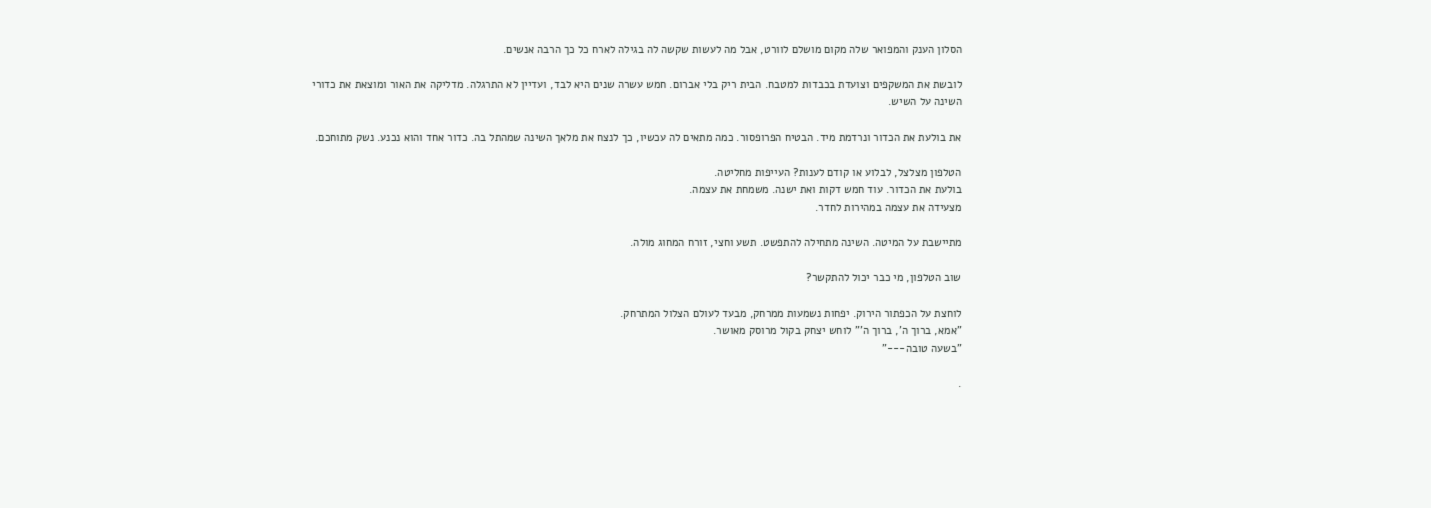הסלון הענק והמפואר שלה מקום מושלם לוורט, אבל מה לעשות שקשה לה בגילה לארח כל כך הרבה אנשים.

לובשת את המשקפים וצועדת בכבדות למטבח. הבית ריק בלי אברום. חמש עשרה שנים היא לבד, ועדיין לא התרגלה. מדליקה את האור ומוצאת את כדורי השינה על השיש.

את בולעת את הכדור ונרדמת מיד. הבטיח הפרופסור. כמה מתאים לה עכשיו, כך לנצח את מלאך השינה שמהתל בה. כדור אחד והוא נכנע. נשק מתוחכם.

הטלפון מצלצל, לבלוע או קודם לענות? העייפות מחליטה.
בולעת את הכדור. עוד חמש דקות ואת ישנה. משמחת את עצמה.
מצעידה את עצמה במהירות לחדר.

מתיישבת על המיטה. השינה מתחילה להתפשט. תשע וחצי, זורח המחוג מולה.

שוב הטלפון, מי כבר יכול להתקשר?

לוחצת על הכפתור הירוק. יפחות נשמעות ממרחק, מבעד לעולם הצלול המתרחק.
"אמא, ברוך ה', ברוך ה'" לוחש יצחק בקול מרוסק מאושר.
"בשעה טובה---"

.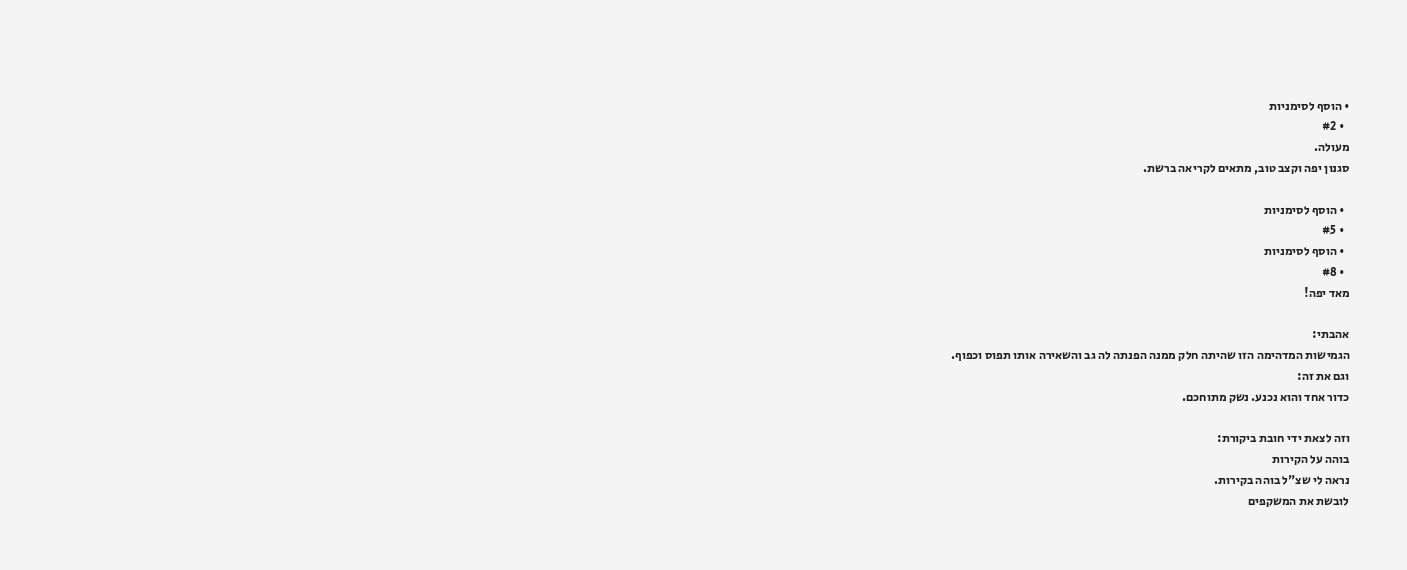• הוסף לסימניות
  • #2
מעולה.
סגנון יפה וקצב טוב, מתאים לקריאה ברשת.

  • הוסף לסימניות
  • #5
  • הוסף לסימניות
  • #8
מאד יפה!

אהבתי:
הגמישות המדהימה הזו שהיתה חלק ממנה הפנתה לה גב והשאירה אותו תפוס וכפוף.
וגם את זה:
כדור אחד והוא נכנע. נשק מתוחכם.

וזה לצאת ידי חובת ביקורת:
בוהה על הקירות
נראה לי שצ"ל בוהה בקירות.
לובשת את המשקפים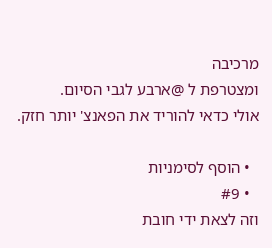מרכיבה
ומצטרפת ל @ארבע לגבי הסיום.
אולי כדאי להוריד את הפאנצ' יותר חזק.

  • הוסף לסימניות
  • #9
וזה לצאת ידי חובת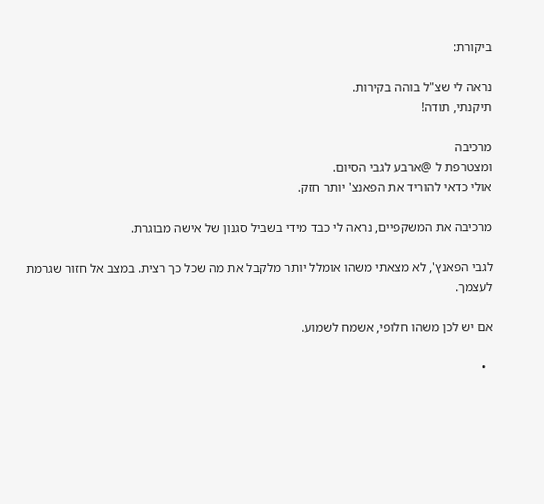ביקורת:

נראה לי שצ"ל בוהה בקירות.
תיקנתי, תודה!

מרכיבה
ומצטרפת ל @ארבע לגבי הסיום.
אולי כדאי להוריד את הפאנצ' יותר חזק.

מרכיבה את המשקפיים, נראה לי כבד מידי בשביל סגנון של אישה מבוגרת.

לגבי הפאנץ', לא מצאתי משהו אומלל יותר מלקבל את מה שכל כך רצית. במצב אל חזור שגרמת לעצמך.

אם יש לכן משהו חלופי, אשמח לשמוע.

  •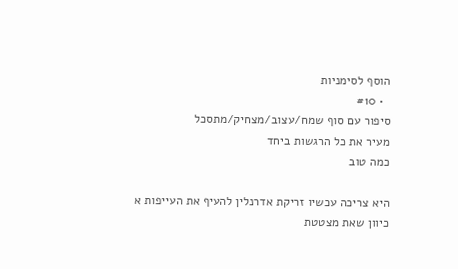הוסף לסימניות
  • #10
סיפור עם סוף שמח/עצוב/מצחיק/מתסכל
מעיר את כל הרגשות ביחד
כמה טוב

היא צריכה עכשיו זריקת אדרנלין להעיף את העייפות א
כיוון שאת מצטטת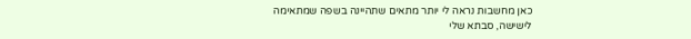כאן מחשבות נראה לי יותר מתאים שתהיינה בשפה שמתאימה לישישה, סבתא שלי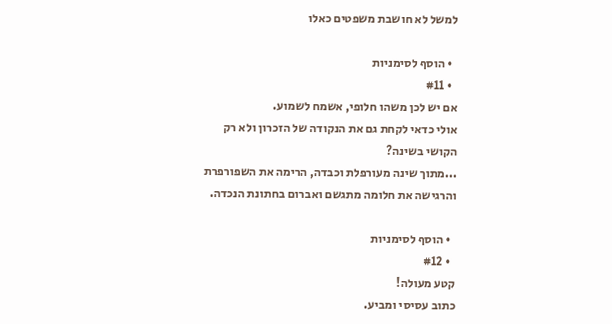למשל לא חושבת משפטים כאלו

  • הוסף לסימניות
  • #11
אם יש לכן משהו חלופי, אשמח לשמוע.
אולי כדאי לקחת גם את הנקודה של הזכרון ולא רק הקושי בשינה?
...מתוך שינה מעורפלת וכבדה, הרימה את השפורפרת והרגישה את חלומה מתגשם ואברום בחתונת הנכדה.

  • הוסף לסימניות
  • #12
קטע מעולה!
כתוב עסיסי ומביע.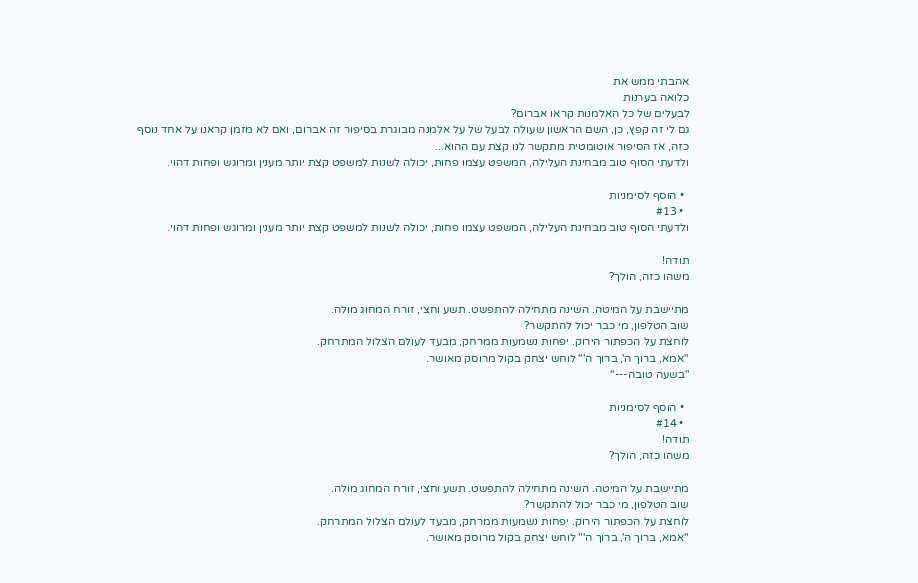אהבתי ממש את
כלואה בערנות
לבעלים של כל האלמנות קראו אברום?
גם לי זה קפץ, כן, השם הראשון שעולה לבעל של על אלמנה מבוגרת בסיפור זה אברום, ואם לא מזמן קראנו על אחד נוסף כזה, אז הסיפור אוטומטית מתקשר לנו קצת עם ההוא...
ולדעתי הסוף טוב מבחינת העלילה, המשפט עצמו פחות, יכולה לשנות למשפט קצת יותר מענין ומרוגש ופחות דהוי.

  • הוסף לסימניות
  • #13
ולדעתי הסוף טוב מבחינת העלילה, המשפט עצמו פחות, יכולה לשנות למשפט קצת יותר מענין ומרוגש ופחות דהוי.

תודה!
משהו כזה, הולך?

מתיישבת על המיטה. השינה מתחילה להתפשט. תשע וחצי, זורח המחוג מולה.
שוב הטלפון, מי כבר יכול להתקשר?
לוחצת על הכפתור הירוק. יפחות נשמעות ממרחק, מבעד לעולם הצלול המתרחק.
"אמא, ברוך ה', ברוך ה'" לוחש יצחק בקול מרוסק מאושר.
"בשעה טובה---"

  • הוסף לסימניות
  • #14
תודה!
משהו כזה, הולך?

מתיישבת על המיטה. השינה מתחילה להתפשט. תשע וחצי, זורח המחוג מולה.
שוב הטלפון, מי כבר יכול להתקשר?
לוחצת על הכפתור הירוק. יפחות נשמעות ממרחק, מבעד לעולם הצלול המתרחק.
"אמא, ברוך ה', ברוך ה'" לוחש יצחק בקול מרוסק מאושר.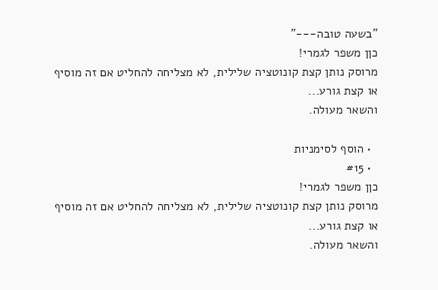"בשעה טובה---"
כןן משפר לגמרי!
מרוסק נותן קצת קונוטציה שלילית, לא מצליחה להחליט אם זה מוסיף או קצת גורע...
והשאר מעולה.

  • הוסף לסימניות
  • #15
כןן משפר לגמרי!
מרוסק נותן קצת קונוטציה שלילית, לא מצליחה להחליט אם זה מוסיף או קצת גורע...
והשאר מעולה.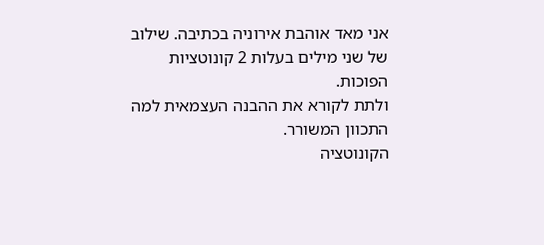אני מאד אוהבת אירוניה בכתיבה. שילוב של שני מילים בעלות 2 קונוטציות הפוכות.
ולתת לקורא את ההבנה העצמאית למה התכוון המשורר.
הקונוטציה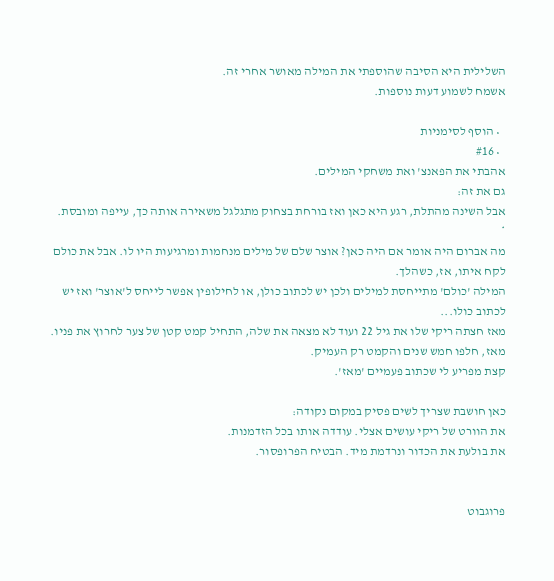השלילית היא הסיבה שהוספתי את המילה מאושר אחרי זה.
אשמח לשמוע דעות נוספות.

  • הוסף לסימניות
  • #16
אהבתי את הפאנצ' ואת משחקי המילים.
גם את זה:
אבל השינה מהתלת, רגע היא כאן ואז בורחת בצחוק מתגלגל משאירה אותה כך, עייפה ומובסת.
*
מה אברום היה אומר אם היה כאן? אוצר שלם של מילים מנחמות ומרגיעות היו לו. אבל את כולם לקח איתו, אז, כשהלך.
המילה 'כולם' מתייחסת למילים ולכן יש לכתוב כולן, או לחילופין אפשר לייחס ל'אוצר' ואז יש לכתוב כולו...
מאז חצתה ריקי שלו את גיל 22 ועוד לא מצאה את שלה, התחיל קמט קטן של צער לחרוץ את פניו. מאז, חלפו חמש שנים והקמט רק העמיק.
קצת מפריע לי שכתוב פעמיים 'מאז'.

כאן חושבת שצריך לשים פסיק במקום נקודה:
את הוורט של ריקי עושים אצלי. עודדה אותו בכל הזדמנות.
את בולעת את הכדור ונרדמת מיד. הבטיח הפרופסור.


פרוגבוט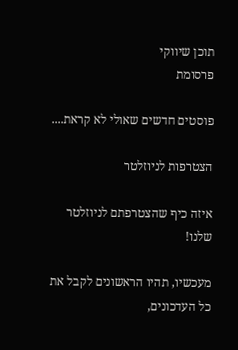תוכן שיווקי
פרסומת

פוסטים חדשים שאולי לא קראת....

הצטרפות לניוזלטר

איזה כיף שהצטרפתם לניוזלטר שלנו!

מעכשיו, תהיו הראשונים לקבל את כל העדכונים,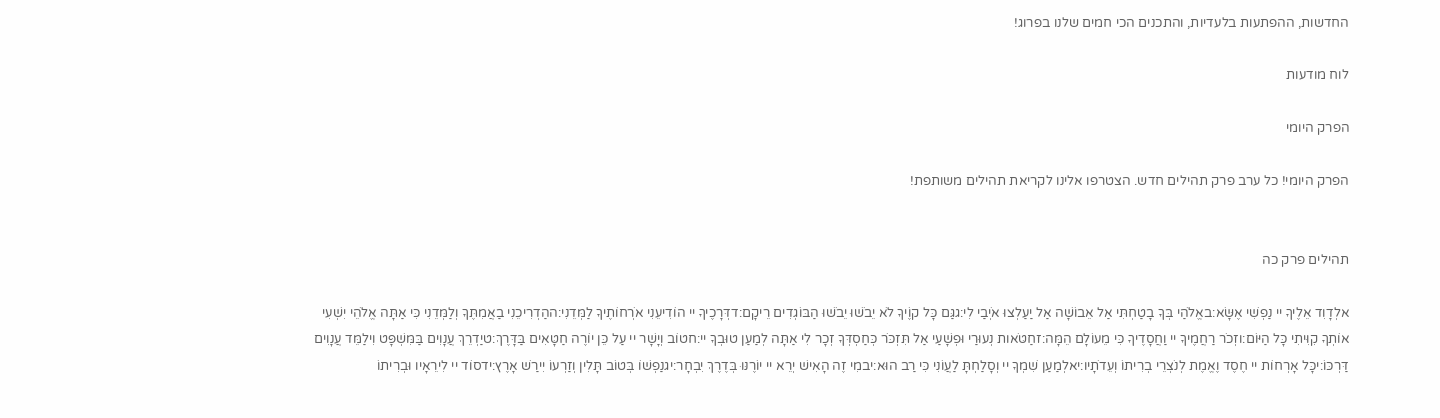החדשות, ההפתעות בלעדיות, והתכנים הכי חמים שלנו בפרוג!

לוח מודעות

הפרק היומי

הפרק היומי! כל ערב פרק תהילים חדש. הצטרפו אלינו לקריאת תהילים משותפת!


תהילים פרק כה

אלְדָוִד אֵלֶיךָ יי נַפְשִׁי אֶשָּׂא:באֱלֹהַי בְּךָ בָטַחְתִּי אַל אֵבוֹשָׁה אַל יַעַלְצוּ אֹיְבַי לִי:גגַּם כָּל קוֶֹיךָ לֹא יֵבֹשׁוּ יֵבֹשׁוּ הַבּוֹגְדִים רֵיקָם:דדְּרָכֶיךָ יי הוֹדִיעֵנִי אֹרְחוֹתֶיךָ לַמְּדֵנִי:ההַדְרִיכֵנִי בַאֲמִתֶּךָ וְלַמְּדֵנִי כִּי אַתָּה אֱלֹהֵי יִשְׁעִי אוֹתְךָ קִוִּיתִי כָּל הַיּוֹם:וזְכֹר רַחֲמֶיךָ יי וַחֲסָדֶיךָ כִּי מֵעוֹלָם הֵמָּה:זחַטֹּאות נְעוּרַי וּפְשָׁעַי אַל תִּזְכֹּר כְּחַסְדְּךָ זְכָר לִי אַתָּה לְמַעַן טוּבְךָ יי:חטוֹב וְיָשָׁר יי עַל כֵּן יוֹרֶה חַטָּאִים בַּדָּרֶךְ:טיַדְרֵךְ עֲנָוִים בַּמִּשְׁפָּט וִילַמֵּד עֲנָוִים דַּרְכּוֹ:יכָּל אָרְחוֹת יי חֶסֶד וֶאֱמֶת לְנֹצְרֵי בְרִיתוֹ וְעֵדֹתָיו:יאלְמַעַן שִׁמְךָ יי וְסָלַחְתָּ לַעֲוֹנִי כִּי רַב הוּא:יבמִי זֶה הָאִישׁ יְרֵא יי יוֹרֶנּוּ בְּדֶרֶךְ יִבְחָר:יגנַפְשׁוֹ בְּטוֹב תָּלִין וְזַרְעוֹ יִירַשׁ אָרֶץ:ידסוֹד יי לִירֵאָיו וּבְרִיתוֹ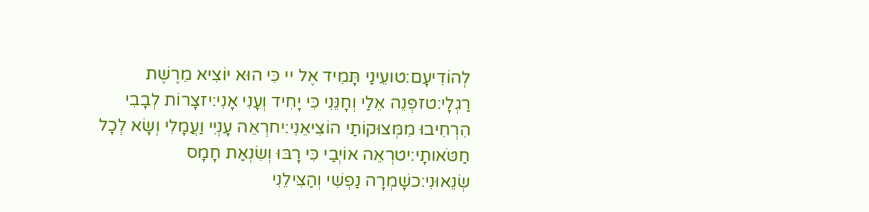לְהוֹדִיעָם:טועֵינַי תָּמִיד אֶל יי כִּי הוּא יוֹצִיא מֵרֶשֶׁת רַגְלָי:טזפְּנֵה אֵלַי וְחָנֵּנִי כִּי יָחִיד וְעָנִי אָנִי:יזצָרוֹת לְבָבִי הִרְחִיבוּ מִמְּצוּקוֹתַי הוֹצִיאֵנִי:יחרְאֵה עָנְיִי וַעֲמָלִי וְשָׂא לְכָל חַטֹּאותָי:יטרְאֵה אוֹיְבַי כִּי רָבּוּ וְשִׂנְאַת חָמָס שְׂנֵאוּנִי:כשָׁמְרָה נַפְשִׁי וְהַצִּילֵנִי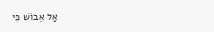אַל אֵבוֹשׁ כִּי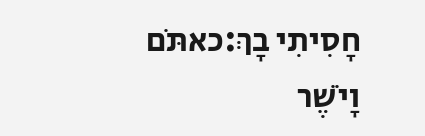חָסִיתִי בָךְ:כאתֹּם וָיֹשֶׁר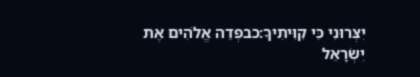יִצְּרוּנִי כִּי קִוִּיתִיךָ:כבפְּדֵה אֱלֹהִים אֶת יִשְׂרָאֵל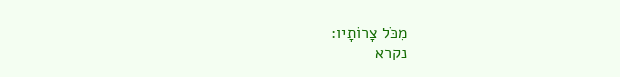מִכֹּל צָרוֹתָיו:
נקרא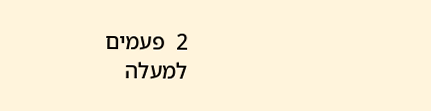2  פעמים
למעלה